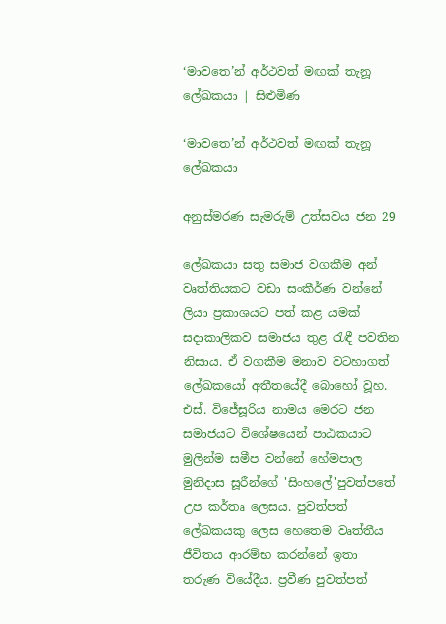‘මාවතෙ’න් අර්ථවත් මඟක් තැනූ ලේඛකයා | සිළුමිණ

‘මාවතෙ’න් අර්ථවත් මඟක් තැනූ ලේඛකයා

අනුස්මරණ සැමරුම් උත්සවය ජන 29

ලේඛකයා සතු සමාජ වගකීම අන් වෘත්තියකට වඩා සංකීර්ණ වන්නේ ලියා ප්‍රකාශයට පත් කළ යමක් සදාකාලිකව සමාජය තුළ රැඳී පවතින නිසාය. ඒ වගකීම මනාව වටහාගත් ලේඛකයෝ අතීතයේදී බොහෝ වූහ. එස්. විජේසූරිය නාමය මෙරට ජන සමාජයට විශේෂයෙන් පාඨකයාට මුලින්ම සමීප වන්නේ හේමපාල මුනිදාස සූරීන්ගේ 'සිංහලේ'පුවත්පතේ උප කර්තෘ ලෙසය. පුවත්පත් ලේඛකයකු ලෙස හෙතෙම වෘත්තීය ජීවිතය ආරම්භ කරන්නේ ඉතා තරුණ වියේදීය. ප්‍රවීණ පුවත්පත්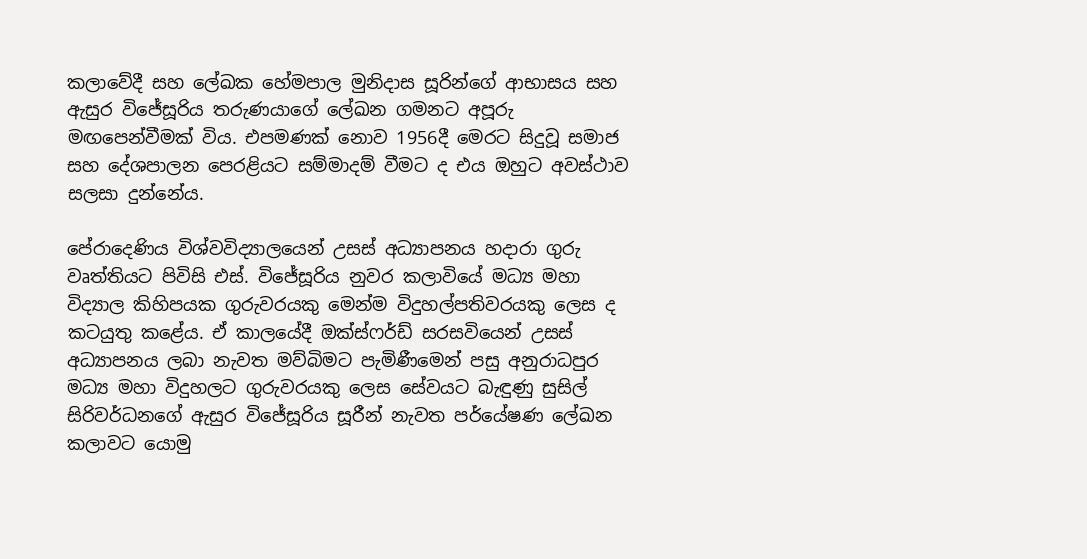කලාවේදී සහ ලේඛක හේමපාල මුනිදාස සූරින්ගේ ආභාසය සහ ඇසුර විජේසූරිය තරුණයාගේ ලේඛන ගමනට අපූරු මඟපෙන්වීමක් විය. එපමණක් නොව 1956දී මෙරට සිදුවූ සමාජ සහ දේශපාලන පෙරළියට සම්මාදම් වීමට ද එය ඔහුට අවස්ථාව සලසා දුන්නේය.

පේරාදෙණිය විශ්වවිද්‍යාලයෙන් උසස් අධ්‍යාපනය හදාරා ගුරු වෘත්තියට පිවිසි එස්. විජේසූරිය නුවර කලාවියේ මධ්‍ය මහා විද්‍යාල කිහිපයක ගුරුවරයකු මෙන්ම විදුහල්පතිවරයකු ලෙස ද කටයුතු කළේය. ඒ කාලයේදී ඔක්ස්ෆර්ඩ් සරසවියෙන් උසස් අධ්‍යාපනය ලබා නැවත මව්බිමට පැමිණීමෙන් පසු අනුරාධපුර මධ්‍ය මහා විදුහලට ගුරුවරයකු ලෙස සේවයට බැඳුණු සුසිල් සිරිවර්ධනගේ ඇසුර විජේසූරිය සූරීන් නැවත පර්යේෂණ ලේඛන කලාවට යොමු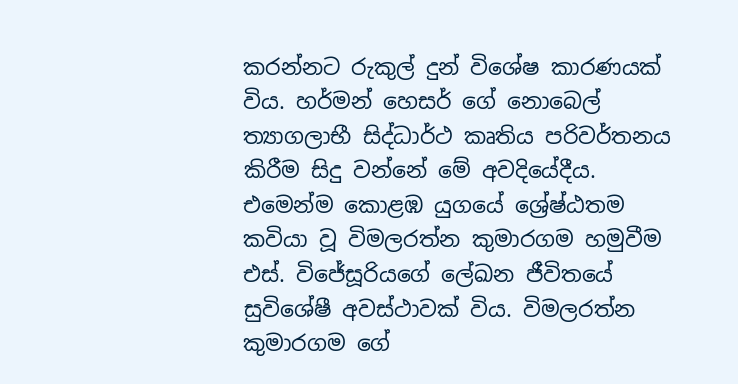කරන්නට රුකුල් දුන් විශේෂ කාරණයක් විය. හර්මන් හෙසර් ගේ නොබෙල් ත්‍යාගලාභී සිද්ධාර්ථ කෘතිය පරිවර්තනය කිරීම සිදු වන්නේ මේ අවදියේදීය. එමෙන්ම කොළඹ යුගයේ ශ්‍රේෂ්ඨතම කවියා වූ විමලරත්න කුමාරගම හමුවීම එස්. විජේසූරියගේ ලේඛන ජීවිතයේ සුවිශේෂී අවස්ථාවක් විය. විමලරත්න කුමාරගම ගේ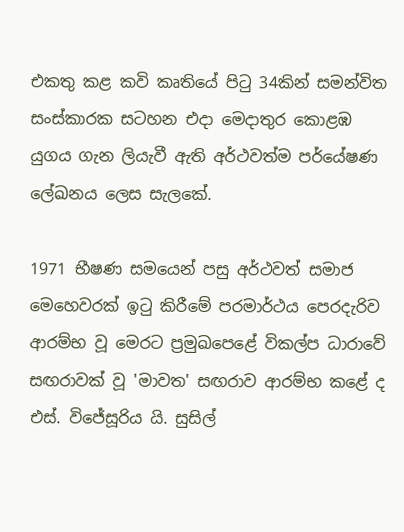එකතු කළ කවි කෘතියේ පිටු 34කින් සමන්විත සංස්කාරක සටහන එදා මෙදාතුර කොළඹ යුගය ගැන ලියැවී ඇති අර්ථවත්ම පර්යේෂණ ලේඛනය ලෙස සැලකේ.

1971 භීෂණ සමයෙන් පසු අර්ථවත් සමාජ මෙහෙවරක් ඉටු කිරීමේ පරමාර්ථය පෙරදැරිව ආරම්භ වූ මෙරට ප්‍රමුඛපෙළේ විකල්ප ධාරාවේ සඟරාවක් වූ 'මාවත' සඟරාව ආරම්භ කළේ ද එස්. විජේසූරිය යි. සුසිල්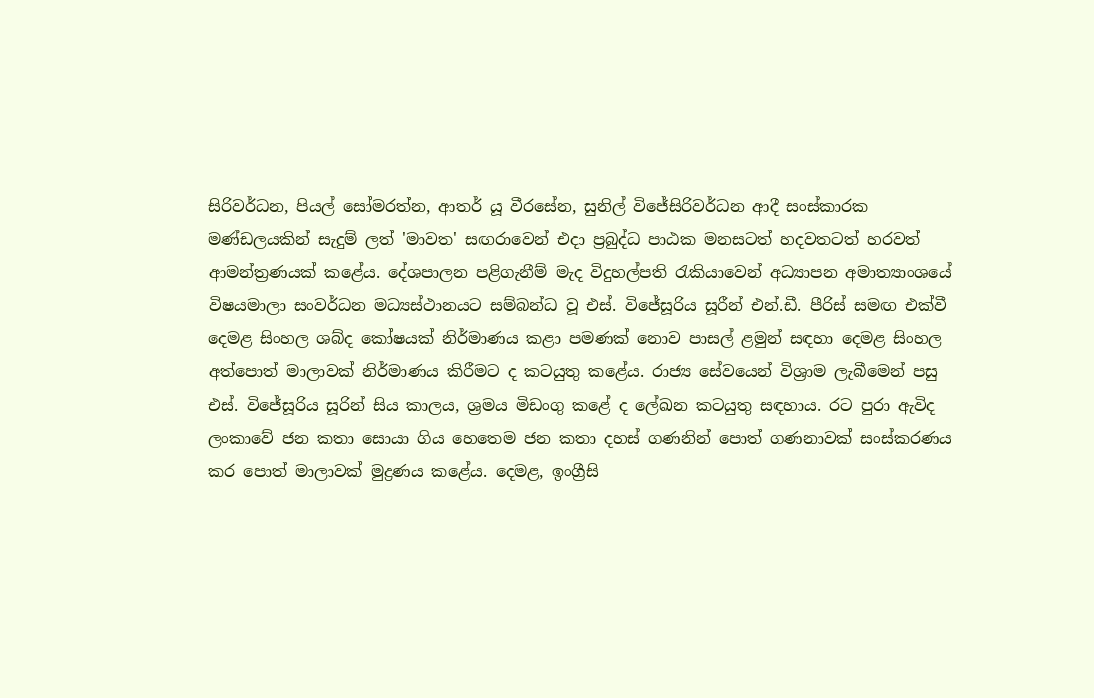සිරිවර්ධන, පියල් සෝමරත්න, ආතර් යූ වීරසේන, සුනිල් විජේසිරිවර්ධන ආදී සංස්කාරක මණ්ඩලයකින් සැදුම් ලත් 'මාවත' සඟරාවෙන් එදා ප්‍රබුද්ධ පාඨක මනසටත් හදවතටත් හරවත් ආමන්ත්‍රණයක් කළේය. දේශපාලන පළිගැනීම් මැද විදුහල්පති රැකියාවෙන් අධ්‍යාපන අමාත්‍යාංශයේ විෂයමාලා සංවර්ධන මධ්‍යස්ථානයට සම්බන්ධ වූ එස්. විජේසූරිය සූරීන් එන්.ඩී. පීරිස් සමඟ එක්වී දෙමළ සිංහල ශබ්ද කෝෂයක් නිර්මාණය කළා පමණක් නොව පාසල් ළමුන් සඳහා දෙමළ සිංහල අත්පොත් මාලාවක් නිර්මාණය කිරීමට ද කටයුතු ක‍ළේය. රාජ්‍ය සේවයෙන් විශ්‍රාම ලැබීමෙන් පසු එස්. විජේසූරිය සූරින් සිය කාලය, ශ්‍රමය මිඩංගු කළේ ද ලේඛන කටයුතු සඳහාය. රට පුරා ඇවිද ලංකාවේ ජන කතා සොයා ගිය හෙතෙම ජන කතා දහස් ගණනින් පොත් ගණනාවක් සංස්කරණය කර පොත් මාලාවක් මුද්‍රණය කළේය. දෙමළ, ඉංග්‍රීසි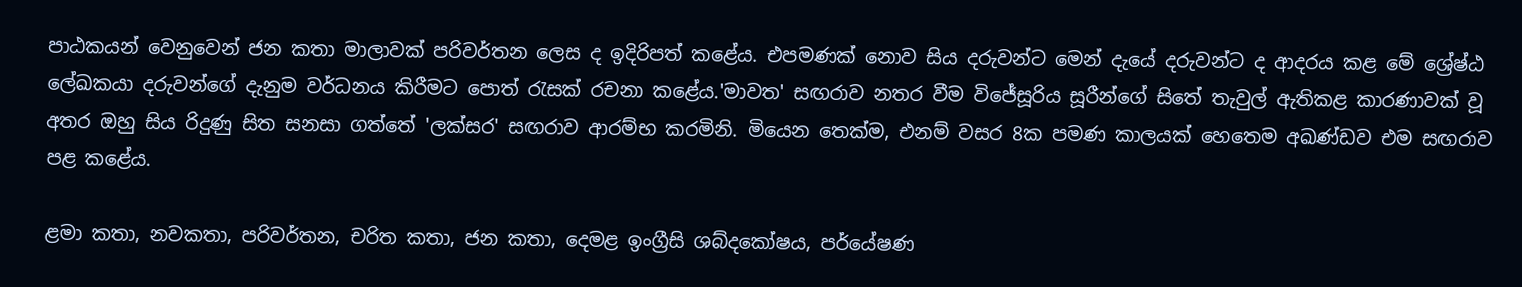පාඨකයන් වෙනුවෙන් ජන කතා මාලාවක් පරිවර්තන ලෙස ද ඉදිරිපත් කළේය. එපමණක් නොව සිය දරුවන්ට මෙන් දැයේ දරුවන්ට ද ආදරය කළ මේ ශ්‍රේෂ්ඨ ලේඛකයා දරුවන්ගේ දැනුම වර්ධනය කිරීමට පොත් රැසක් රචනා කළේය.'මාවත' සඟරාව නතර වීම විජේසූරිය සූරීන්ගේ සිතේ තැවුල් ඇතිකළ කාරණාවක් වූ අතර ඔහු සිය රිදුණු සිත සනසා ගත්තේ 'ලක්සර' සඟරාව ආරම්භ කරමිනි. මියෙන තෙක්ම, එනම් වසර 8ක පමණ කාලයක් හෙතෙම අඛණ්ඩව එම සඟරාව පළ කළේය.

ළමා කතා, නවකතා, පරිවර්තන, චරිත කතා, ජන කතා, දෙමළ ඉංග්‍රීසි ශබ්දකෝෂය, පර්යේෂණ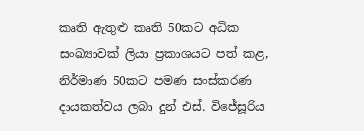කෘති ඇතුළු කෘති 50කට අධික සංඛ්‍යාවක් ලියා ප්‍රකාශයට පත් කළ, නිර්මාණ 50කට පමණ සංස්කරණ දායකත්වය ලබා දුන් එස්. විජේසූරිය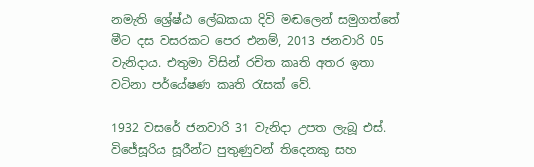නමැති ශ්‍රේෂ්ඨ ලේඛකයා දිවි මඬලෙන් සමුගත්තේ මීට දස වසරකට පෙර එනම්, 2013 ජනවාරි 05 වැනිදාය. එතුමා විසින් රචිත කෘති අතර ඉතා වටිනා පර්යේෂණ කෘති රැසක් වේ.

1932 වසරේ ජනවාරි 31 වැනිදා උපත ලැබූ එස්. විජේසූරිය සූරීන්ට පුතුණුවන් තිදෙනකු සහ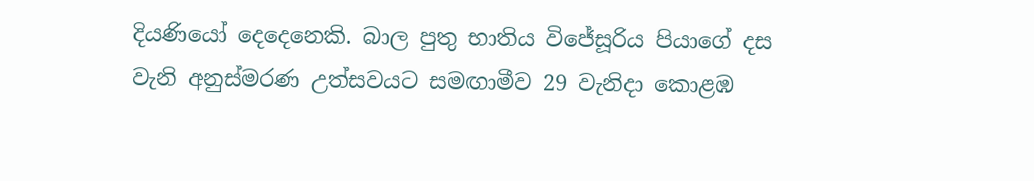දියණියෝ දෙදෙනෙකි. බාල පුතු භාතිය විජේසූරිය පියාගේ දස වැනි අනුස්මරණ උත්සවයට සමඟාමීව 29 වැනිදා කොළඹ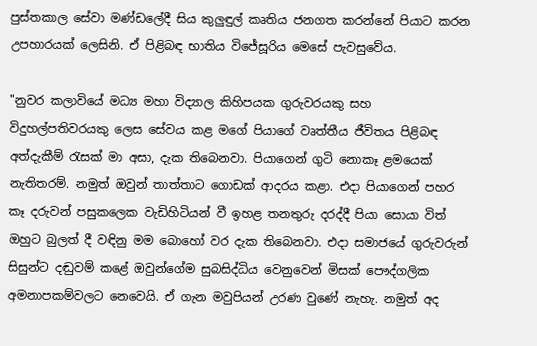පුස්තකාල සේවා මණ්ඩලේදී සිය කුලුඳුල් කෘතිය ජනගත කරන්නේ පියාට කරන උපහාරයක් ලෙසිනි. ඒ පිළිබඳ භාතිය විජේසූරිය මෙසේ පැවසුවේය.

"නුවර කලාවියේ මධ්‍ය මහා විද්‍යාල කිහිපයක ගුරුවරයකු සහ විදුහල්පතිවරයකු ලෙස සේවය කළ මගේ පියාගේ වෘත්තීය ජීවිතය පිළිබඳ අත්දැකීම් රැසක් මා අසා, දැක තිබෙනවා. පියාගෙන් ගුටි නොකෑ ළමයෙක් නැතිතරම්. නමුත් ඔවුන් තාත්තාට ගොඩක් ආදරය කළා. එදා පියාගෙන් පහර කෑ දරුවන් පසුකලෙක වැඩිහිටියන් වී ඉහළ තනතුරු දරද්දී පියා සොයා විත් ඔහුට බුලත් දී වඳිනු මම බොහෝ වර දැක තිබෙනවා. එදා සමාජයේ ගුරුවරුන් සිසුන්ට දඬුවම් කළේ ඔවුන්ගේම සුබසිද්ධිය වෙනුවෙන් මිසක් පෞද්ගලික අමනාපකම්වලට නෙවෙයි. ඒ ගැන මවුපියන් උරණ වුණේ නැහැ. නමුත් අද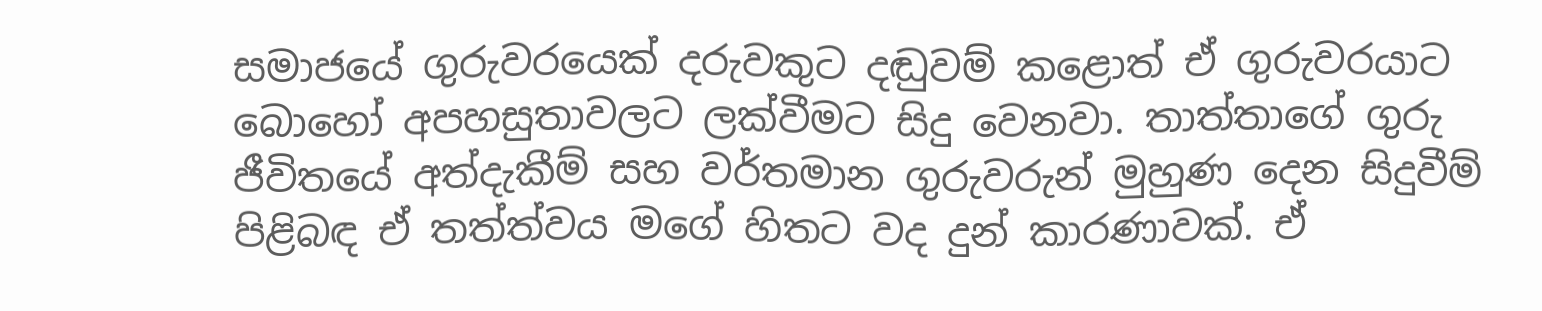සමාජයේ ගුරුවරයෙක් දරුවකුට දඬුවම් කළොත් ඒ ගුරුවරයාට බොහෝ අපහසුතාවලට ලක්වීමට සිදු වෙනවා. තාත්තාගේ ගුරු ජීවිතයේ අත්දැකීම් සහ වර්තමාන ගුරුවරුන් මුහුණ දෙන සිදුවීම් පිළිබඳ ඒ තත්ත්වය මගේ හිතට වද දුන් කාරණාවක්. ඒ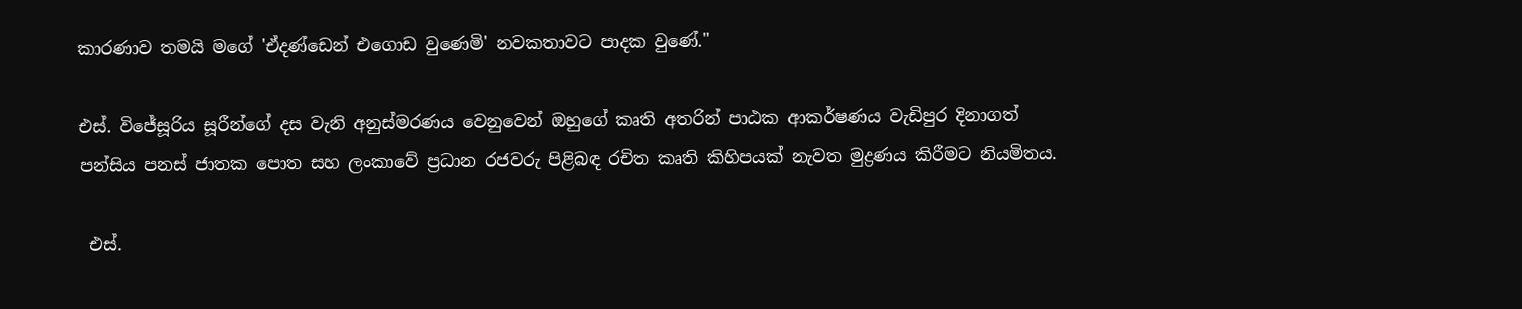කාරණාව තමයි මගේ 'ඒදණ්ඩෙන් එගොඩ වුණෙමි' නවකතාවට පාදක වුණේ."

එස්. විජේසූරිය සූරීන්ගේ දස වැනි අනුස්මරණය වෙනුවෙන් ඔහුගේ කෘති අතරින් පාඨක ආකර්ෂණය වැඩිපුර දිනාගත් පන්සිය පනස් ජාතක පොත සහ ලංකාවේ ප්‍රධාන රජවරු පිළිබඳ රචිත කෘති කිහිපයක් නැවත මුද්‍රණය කිරීමට නියමිතය.

 එස්.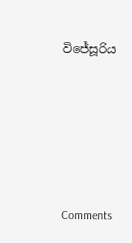විජේසූරිය





Comments